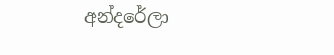අන්දරේලා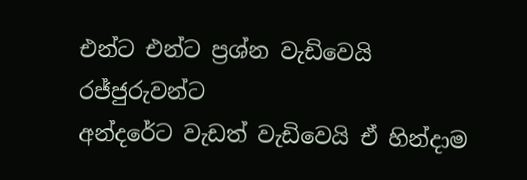එන්ට එන්ට ප්‍රශ්න වැඩිවෙයි රජ්ජුරුවන්ට
අන්දරේට වැඩත් වැඩිවෙයි ඒ හින්දාම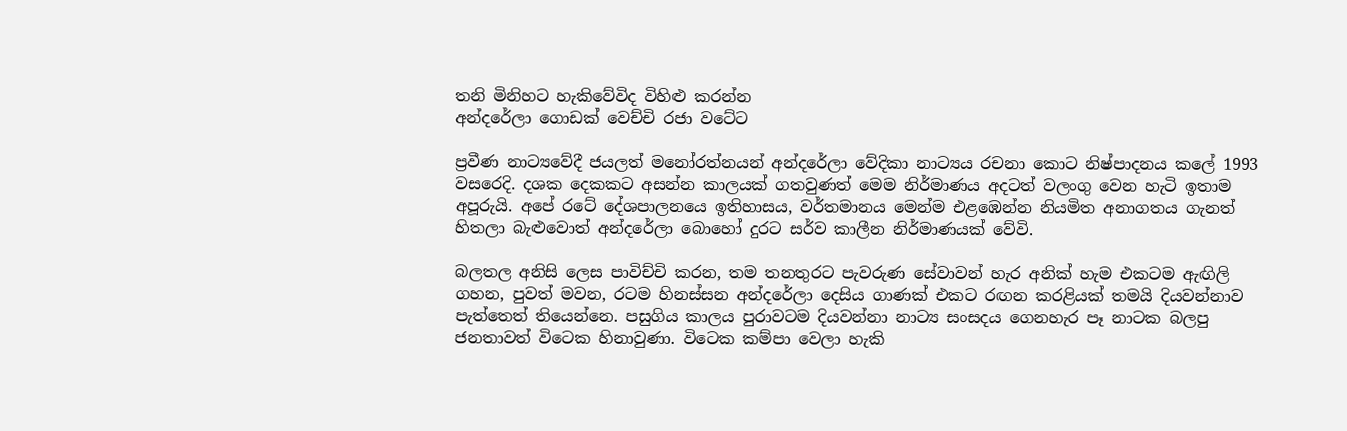තනි මිනිහට හැකිවේවිද විහිළු කරන්න
අන්දරේලා ගොඩක් වෙච්චි රජා වටේට

ප්‍රවීණ නාට්‍යවේදී ජයලත් මනෝරත්නයන් අන්දරේලා වේදිකා නාට්‍යය රචනා කොට නිෂ්පාදනය කලේ 1993 වසරෙදි. දශක දෙකකට අසන්න කාලයක් ගතවුණත් මෙම නිර්මාණය අදටත් වලංගු වෙන හැටි ඉතාම අපූරුයි. අපේ රටේ දේශපාලනයෙ ඉතිහාසය, වර්තමානය මෙන්ම එළඹෙන්න නියමිත අනාගතය ගැනත් හිතලා බැළුවොත් අන්දරේලා බොහෝ දුරට සර්ව කාලීන නිර්මාණයක් වේවි.

බලතල අනිසි ලෙස පාවිච්චි කරන, තම තනතුරට පැවරුණ සේවාවන් හැර අනික් හැම එකටම ඇඟිලි ගහන, පුවත් මවන, රටම හිනස්සන අන්දරේලා දෙසිය ගාණක් එකට රඟන කරළියක් තමයි දියවන්නාව පැත්තෙත් තියෙන්නෙ. පසුගිය කාලය පුරාවටම දියවන්නා නාට්‍ය සංසදය ගෙනහැර පෑ නාටක බලපු ජනතාවත් විටෙක හිනාවුණා. විටෙක කම්පා වෙලා හැකි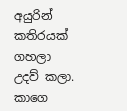අයුරින් කතිරයක් ගහලා උදව් කලා. කාගෙ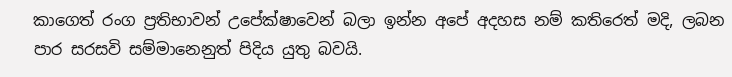කාගෙත් රංග ප්‍රතිභාවන් උපේක්ෂාවෙන් බලා ඉන්න අපේ අදහස නම් කතිරෙත් මදි, ලබන පාර සරසවි සම්මානෙනුත් පිදිය යුතු බවයි.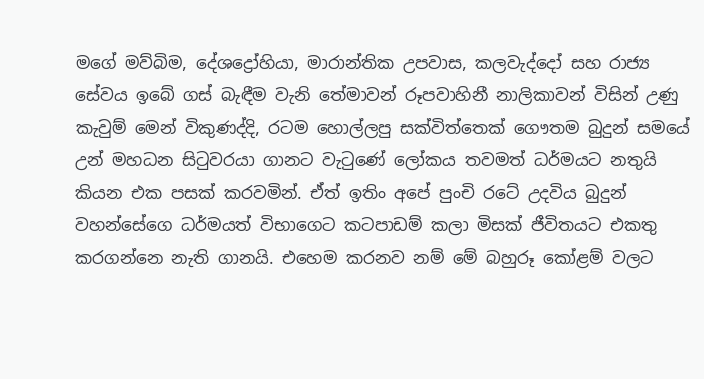මගේ මව්බිම, දේශද්‍රෝහියා, මාරාන්තික උපවාස, කලවැද්දෝ සහ රාජ්‍ය සේවය ඉබේ ගස් බැඳීම වැනි තේමාවන් රූපවාහිනී නාලිකාවන් විසින් උණු කැවුම් මෙන් විකුණද්දි, රටම හොල්ලපු සක්විත්තෙක් ගෞතම බුදුන් සමයේ උන් මහධන සිටුවරයා ගානට වැටුණේ ලෝකය තවමත් ධර්මයට නතුයි කියන එක පසක් කරවමින්. ඒත් ඉතිං අපේ පුංචි රටේ උදවිය බුදුන් වහන්සේගෙ ධර්මයත් විභාගෙට කටපාඩම් කලා මිසක් ජීවිතයට එකතු කරගන්නෙ නැති ගානයි. එහෙම කරනව නම් මේ බහුරූ කෝළම් වලට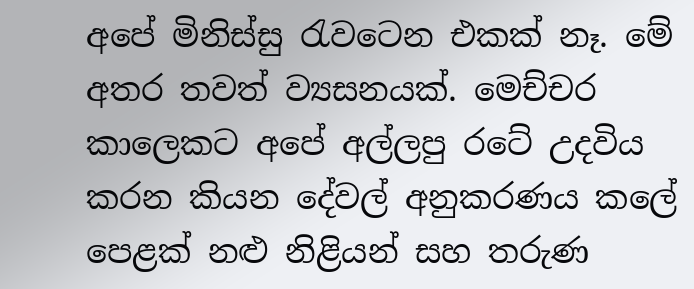අපේ මිනිස්සු රැවටෙන එකක් නෑ. මේ අතර තවත් ව්‍යසනයක්. මෙච්චර කාලෙකට අපේ අල්ලපු රටේ උදවිය කරන කියන දේවල් අනුකරණය කලේ පෙළක් නළු නිළියන් සහ තරුණ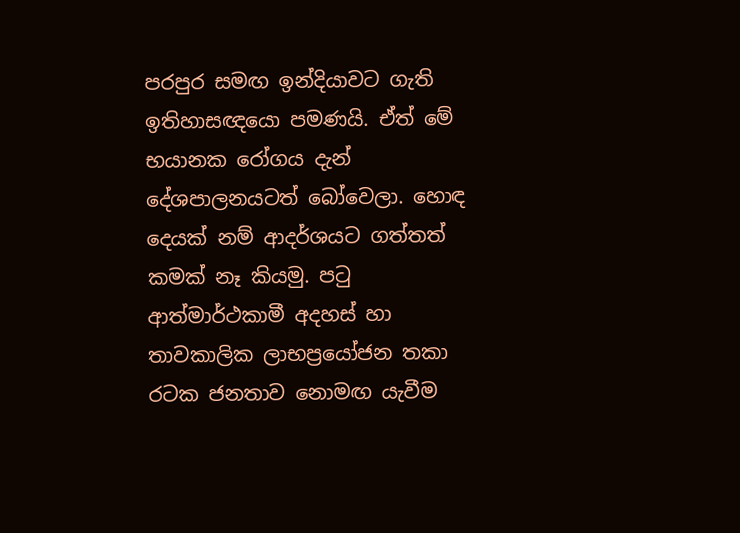පරපුර සමඟ ඉන්දියාවට ගැති ඉතිහාසඥයො පමණයි. ඒත් මේ භයානක රෝගය දැන් දේශපාලනයටත් බෝවෙලා. හොඳ දෙයක් නම් ආදර්ශයට ගත්තත් කමක් නෑ කියමු. පටු ආත්මාර්ථකාමී අදහස් හා තාවකාලික ලාභප්‍රයෝජන තකා රටක ජනතාව නොමඟ යැවීම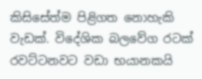කිසිසේත්ම පිළිගත නොහැකි වැඩක්. විදේශික බලවේග රටක් රවට්ටනවට වඩා භයානකයි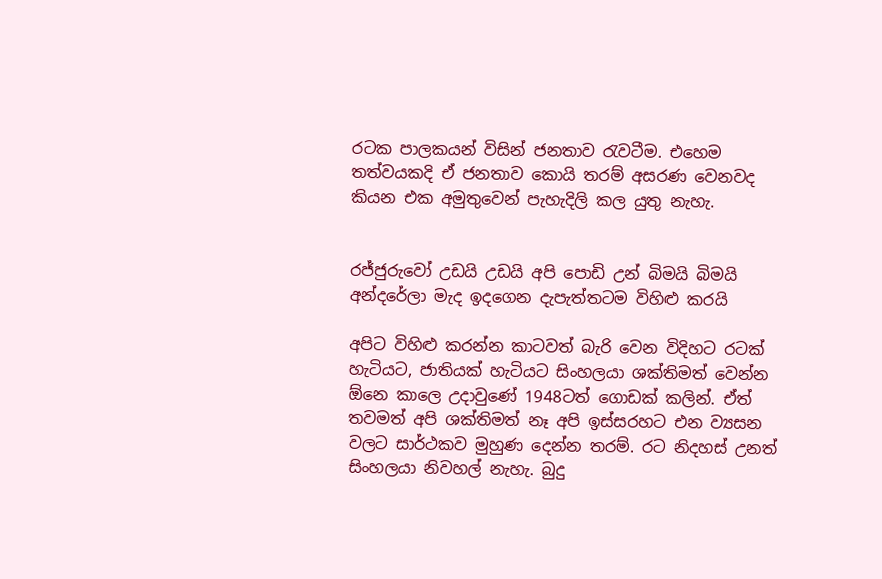රටක පාලකයන් විසින් ජනතාව රැවටීම. එහෙම තත්වයකදි ඒ ජනතාව කොයි තරම් අසරණ වෙනවද කියන එක අමුතුවෙන් පැහැදිලි කල යුතු නැහැ.


රජ්ජුරුවෝ උඩයි උඩයි අපි පොඩි උන් බිමයි බිමයි
අන්දරේලා මැද ඉදගෙන දැපැත්තටම විහිළු කරයි

අපිට විහිළු කරන්න කාටවත් බැරි වෙන විදිහට රටක් හැටියට, ජාතියක් හැටියට සිංහලයා ශක්තිමත් වෙන්න ඕනෙ කාලෙ උදාවුණේ 1948ටත් ගොඩක් කලින්. ඒත් තවමත් අපි ශක්තිමත් නෑ අපි ඉස්සරහට එන ව්‍යසන වලට සාර්ථකව මුහුණ දෙන්න තරම්. රට නිදහස් උනත් සිංහලයා නිවහල් නැහැ. බුදු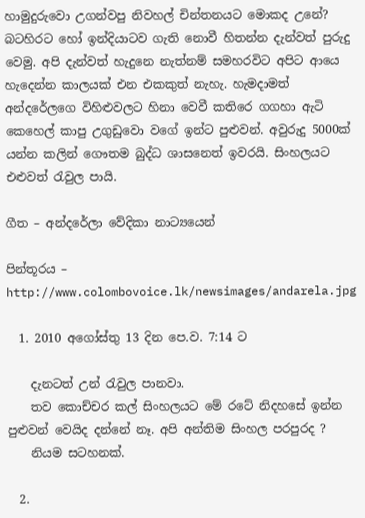හාමුදුරුවො උගන්වපු නිවහල් චින්තනයට මොකද උනේ? බටහිරට හෝ ඉන්දියාටව ගැති නොවී හිතන්න දැන්වත් පුරුදු වෙමු. අපි දැන්වත් හැදුනෙ නැත්නම් සමහරවිට අපිට ආයෙ හැදෙන්න කාලයක් එන එකකුත් නැහැ. හැමදාමත් අන්දරේලගෙ විහිළුවලට හිනා වෙවී කතිරෙ ගගහා ඇටි කෙහෙල් කාපු උගුඩුවො වගේ ඉන්ට පුළුවන්. අවුරුදු 5000ක් යන්න කලින් ගෞතම බුද්ධ ශාසනෙත් ඉවරයි. සිංහලයට එළුවත් රැවුල පායි.

ගීත – අන්දරේලා වේදිකා නාට්‍යයෙන්

පින්තූරය – http://www.colombovoice.lk/newsimages/andarela.jpg

  1. 2010 අගෝස්තු 13 දින පෙ.ව. 7:14 ට

    දැනටත් උන් රැවුල පානවා.
    තව කොච්චර කල් සිංහලයට මේ රටේ නිදහසේ ඉන්න පුළුවන් වෙයිද දන්නේ නෑ. අපි අන්තිම සිංහල පරපුරද ?
    නියම සටහනක්.

  2.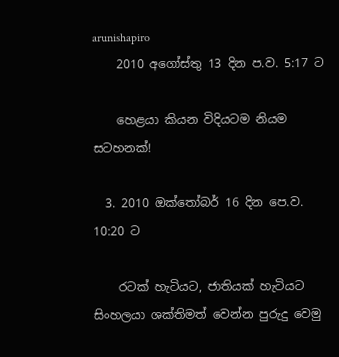arunishapiro
    2010 අගෝස්තු 13 දින ප.ව. 5:17 ට

    හෙළයා කියන විදියටම නියම සටහනක්!

  3. 2010 ඔක්තෝබර් 16 දින පෙ.ව. 10:20 ට

    රටක් හැටියට, ජාතියක් හැටියට සිංහලයා ශක්තිමත් වෙන්න පුරුදු වෙමු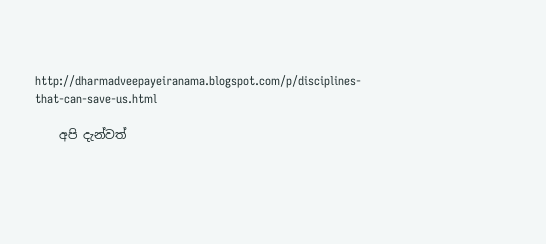http://dharmadveepayeiranama.blogspot.com/p/disciplines-that-can-save-us.html

    අපි දැන්වත්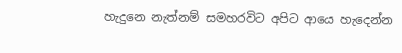හැදුනෙ නැත්නම් සමහරවිට අපිට ආයෙ හැදෙන්න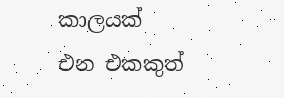කාලයක් එන එකකුත්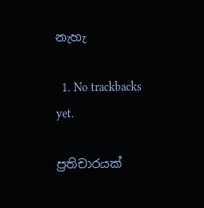නැහැ

  1. No trackbacks yet.

ප්‍රතිචාරයක්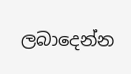ලබාදෙන්න